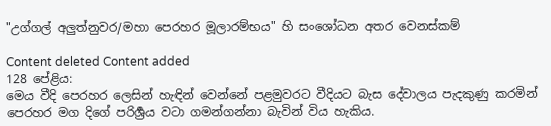"උග්ගල් අලුත්නුවර/මහා පෙරහර මූලාරම්භය" හි සංශෝධන අතර වෙනස්කම්

Content deleted Content added
128 පේළිය:
මෙය වීදි පෙරහර ලෙසින් හැඳින් වෙන්නේ පළමුවරට වීදියට බැස දේවාලය පැදකුණු කරමින් පෙරහර මග දිගේ පරිර්‍ශ්‍රය වටා ගමන්ගන්නා බැවින් විය හැකිය.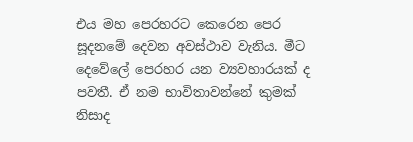එය මහ පෙරහරට කෙරෙන පෙර සූදනමේ දෙවන අවස්ථාව වැනිය. මීට දෙවේලේ පෙරහර යන ව්‍යවහාරයක් ද පවතී. ඒ නම භාවිතාවන්නේ කුමක් නිසාද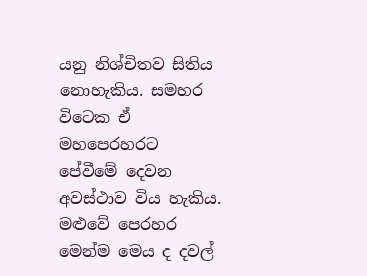යනු නිශ්චිතව සිතිය නොහැකිය. සමහර විටෙක ඒ මහපෙරහරට පේවීමේ දෙවන අවස්ථාව විය හැකිය. මළුවේ පෙරහර මෙන්ම මෙය ද දවල්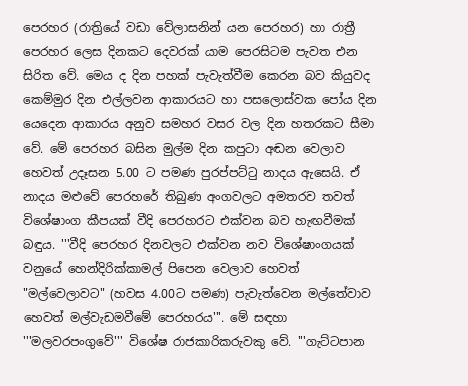පෙරහර (රාත්‍රියේ වඩා වේලාසනින් යන පෙරහර) හා රාත්‍රී පෙරහර ලෙස දිනකට දෙවරක් යාම පෙරසිටම පැවත එන සිරිත වේ. මෙය ද දින පහක් පැවැත්වීම කෙරන බව කියුවද කෙම්මුර දින එල්ලවන ආකාරයට හා පසලොස්වක පෝය දින යෙදෙන ආකාරය අනුව සමහර වසර වල දින හතරකට සීමා වේ. මේ පෙරහර බසින මුල්ම දින කපුටා අඬන වෙලාව හෙවත් උදෑසන 5.00 ට පමණ පුරප්පට්ටු නාදය ඇසෙයි. ඒ නාදය මළුවේ පෙරහරේ තිබුණ අංගවලට අමතරව තවත් විශේෂාංග කීපයක් වීදි පෙරහරට එක්වන බව හැඟවීමක් බඳුය. '''වීදි පෙරහර දිනවලට එක්වන නව විශේෂාංගයක් වනුයේ හෙන්දිරික්කාමල් පිපෙන වෙලාව හෙවත් "මල්වෙලාවට" (හවස 4.00ට පමණ) පැවැත්වෙන මල්තේවාව හෙවත් මල්වැඩමවීමේ පෙරහරය'''. මේ සඳහා '''මලවරපංගුවේ''' විශේෂ රාජකාරිකරුවකු වේ. '''ගැට්ටපාන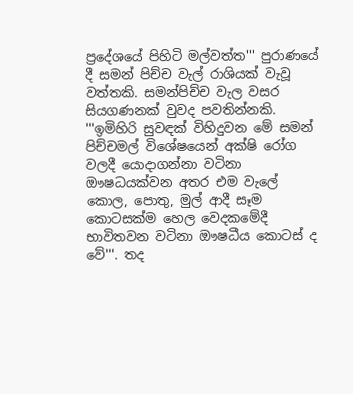ප්‍රදේශයේ පිහිටි මල්වත්ත''' පුරාණයේ දී සමන් පිච්ච වැල් රාශියක් වැවූ වත්තකි. සමන්පිච්ච වැල වසර සියගණනක් වුවද පවතින්නකි. '''ඉමිහිරි සුවඳක් විහිදුවන මේ සමන් පිච්චමල් විශේෂයෙන් අක්ෂි රෝග වලදී යොදාගන්නා වටිනා ඖෂධයක්වන අතර එම වැලේ කොල, පොතු, මුල් ආදී සෑම කොටසක්ම හෙල වෙදකමේදී භාවිතවන වටිනා ඖෂධීය කොටස් ද වේ'''. තද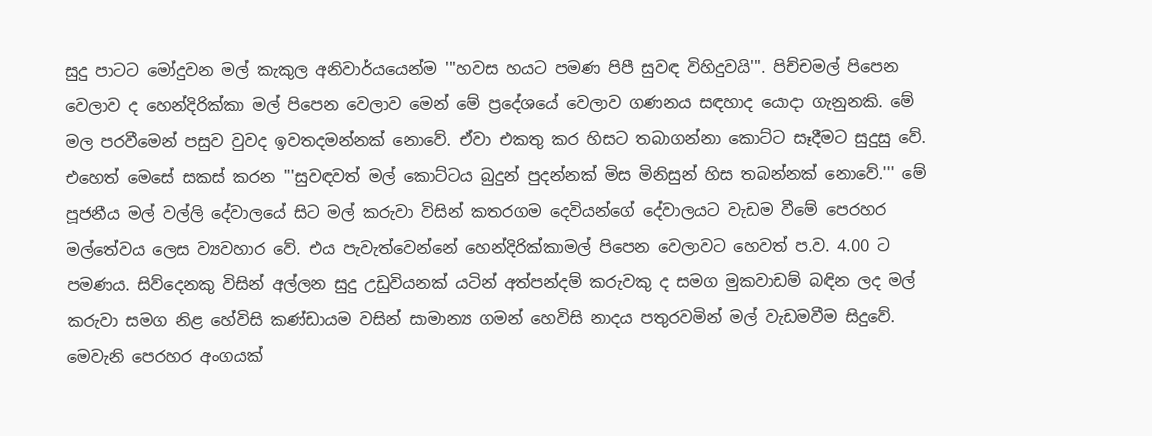සුදු පාටට මෝදුවන මල් කැකුල අනිවාර්යයෙන්ම '''හවස හයට පමණ පිපී සුවඳ විහිදුවයි'''. පිච්චමල් පිපෙන වෙලාව ද හෙන්දිරික්කා මල් පිපෙන වෙලාව මෙන් මේ ප්‍රදේශයේ වෙලාව ගණනය සඳහාද යොදා ගැනුනකි. මේ මල පරවීමෙන් පසුව වුවද ඉවතදමන්නක් නොවේ. ඒවා එකතු කර හිසට තබාගන්නා කොට්ට සෑදීමට සුදුසු වේ. එහෙත් මෙසේ සකස් කරන '''සුවඳවත් මල් කොට්ටය බුදුන් පුදන්නක් මිස මිනිසුන් හිස තබන්නක් නොවේ.''' මේ පූජනීය මල් වල්ලි දේවාලයේ සිට මල් කරුවා විසින් ‍කතරගම දෙවියන්ගේ දේවාලයට වැඩම වීමේ පෙරහර මල්තේවය ලෙස ව්‍යවහාර වේ. එය පැවැත්වෙන්නේ හෙන්දිරික්කාමල් පිපෙන වෙලාවට හෙවත් ප.ව. 4.00 ට පමණය. සිව්දෙනකු විසින් අල්ලන සුදු උඩුවියනක් යටින් අත්පන්දම් කරුවකු ද සමග මුකවාඩම් බඳින ලද මල් කරුවා සමග නිළ හේවිසි කණ්ඩායම වසින් සාමාන්‍ය ගමන් හෙවිසි නාදය පතුරවමින් මල් වැඩමවීම සිදුවේ. මෙවැනි පෙරහර අංගයක්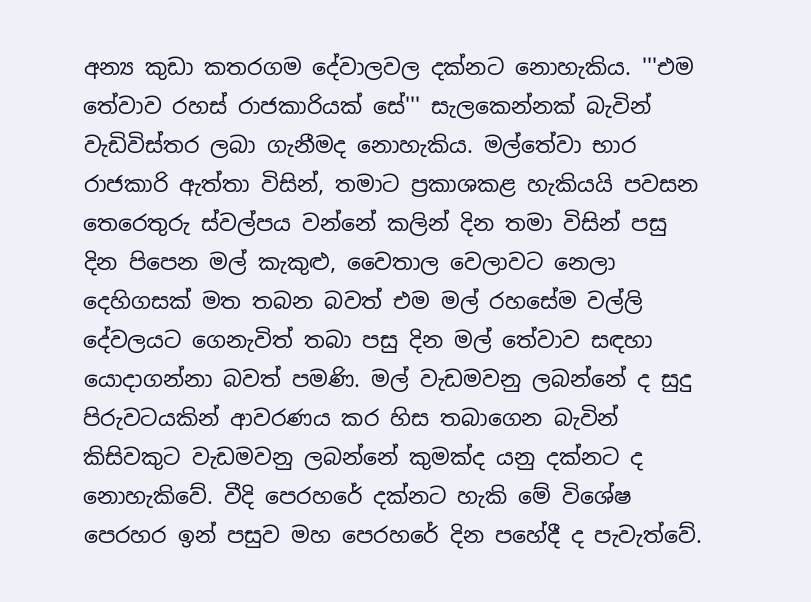අන්‍ය කුඩා කතරගම දේවාලවල දක්නට නොහැකිය. '''එම තේවාව රහස් රාජකාරියක් සේ''' සැලකෙන්නක් බැවින් වැඩිවිස්තර ලබා ගැනීමද නොහැකිය. මල්තේවා භාර රාජකාරි ඇත්තා විසින්, තමාට ප්‍රකාශකළ හැකියයි පවසන තෙරෙතුරු ස්වල්පය වන්නේ කලින් දින තමා විසින් පසු දින පිපෙන මල් කැකුළු, වෛතාල වෙලාවට නෙලා දෙහිගසක් මත තබන බවත් එම මල් රහසේම වල්ලි දේවලයට ගෙනැවිත් තබා පසු දින මල් තේවාව සඳහා යොදාගන්නා බවත් පමණි. මල් වැඩමවනු ලබන්නේ ද සුදු පිරුවටයකින් ආවරණය කර හිස තබාගෙන බැවින් කිසිවකුට වැඩමවනු ලබන්නේ කුමක්ද යනු දක්නට ද නොහැකිවේ. වීදි පෙරහරේ දක්නට හැකි මේ විශේෂ පෙරහර ඉන් පසුව මහ පෙරහරේ දින පහේදී ද පැවැත්වේ.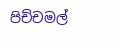පිච්චමල්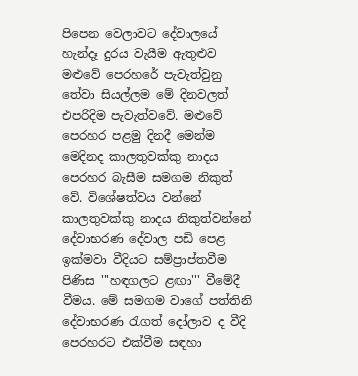පිපෙන වෙලාවට දේවාලයේ හැන්දෑ දුරය වැයීම ඇතුළුව මළුවේ පෙරහරේ පැවැත්වුනු තේවා සියල්ලම මේ දිනවලත් එපරිදිම පැවැත්වවේ. මළුවේ පෙරහර ‍පළමු දිනදී මෙන්ම මෙදිනද කාලතුවක්කු නාදය පෙරහර බැසීම සමගම නිකුත් වේ. විශේෂත්වය වන්නේ කාලතුවක්කු නාදය නිකුත්වන්නේ දේවාභරණ දේවාල පඩි පෙළ ඉක්මවා වීදියට සම්ප්‍රාප්තවීම පිණිස '''හඳගලට ළඟා''' වීමේදී වීමය. මේ සමගම වාගේ පත්තිනි දේවාභරණ රැගත් දෝලාව ද වීදි පෙරහරට එක්වීම සඳහා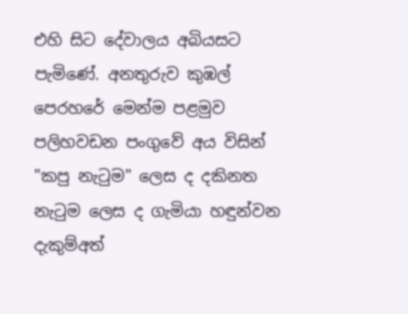එහි සිට දේවාලය අබියසට පැමිණේ. අනතුරුව කුඹල් පෙරහරේ මෙන්ම පළමුව පලිහවඩන පංගුවේ අය විසින් "කපු නැටුම" ලෙස ද දකිනත නැටුම ලෙස ද ගැමියා හඳුන්වන දැකුම්අත්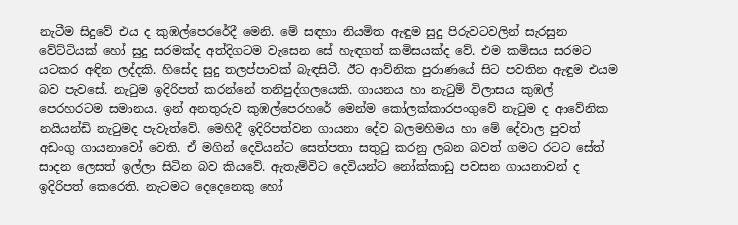නැටීම සිදුවේ එය ද කුඹල්පෙරරේදී මෙනි. මේ සඳහා නියමිත ඇඳුම සුදු පිරුවටවලින් සැරසුන වේට්ටියක් හෝ සුදු සරමක්ද අත්දිගටම වැසෙන සේ හැඳගත් කමිසයක්ද වේ. එම කමිසය සරමට යටකර අඳින ලද්දකි. හිසේද සුදු තලප්පාවක් බැඳසිටී. ඊට ආව්නික පුරාණයේ සිට පවතින ඇඳුම එයම බව පැවසේ. නැටුම ඉදිරිපත් කරන්නේ තනිපුද්ගලයෙකි. ගායනය හා නැටුම් විලාසය කුඹල් පෙරහරටම සමානය. ඉන් අනතුරුව කුඹල්පෙරහරේ මෙන්ම කෝලක්කාරපංගුවේ නැටුම ද ආවේනික නයියන්ඩි නැටුමද පැවැත්වේ. මෙහිදී ඉදිරිපත්වන ගායනා දේව බලමහිමය හා මේ දේවාල පුවත් අඩංගු ගායනාවෝ වෙති. ඒ මගින් දෙවියන්ට සෙත්පතා සතුටු කරනු ලබන බවත් ගමට රටට සේත් සාදන ලෙසත් ඉල්ලා සිටින බව කියවේ. ඇතැම්විට දෙවියන්ට නෝක්කාඩු පවසන ගායනාවන් ද ඉදිරිපත් කෙරෙති. නැටමට දෙදෙනෙකු හෝ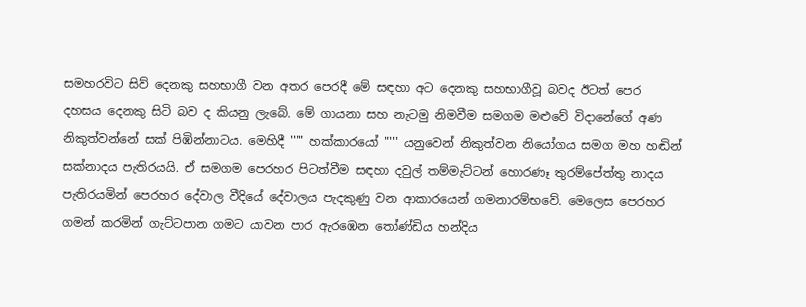සමහරවිට සිව් දෙනකු සහභාගී වන අතර පෙරදී මේ සඳහා අට දෙනකු සහභාගීවූ බවද ඊටත් පෙර දහසය දෙනකු සිටි බව ද කියනු ලැබේ. මේ ගායනා සහ නැටමු නිමවීම සමගම මළුවේ විදානේගේ අණ නිකුත්වන්නේ සක් පිඹින්නාටය. මෙහිදී '''" හක්කාරයෝ "''' යනුවෙන් නිකුත්වන නියෝගය සමග මහ හඬින් සක්නාදය පැතිරයයි. ඒ සමගම පෙරහර පිටත්වීම සඳහා දවුල් තම්මැට්ටන් හොරණෑ තුරම්පේත්තු නාදය පැතිරයමින් පෙරහර දේවාල වීදියේ දේවාලය පැදකුණු වන ආකාරයෙන් ගමනාරම්භවේ. මෙලෙස පෙරහර ගමන් කරමින් ගැට්ටපාන ගමට යාවන පාර ඇරඹෙන තෝණ්ඩිය හන්දිය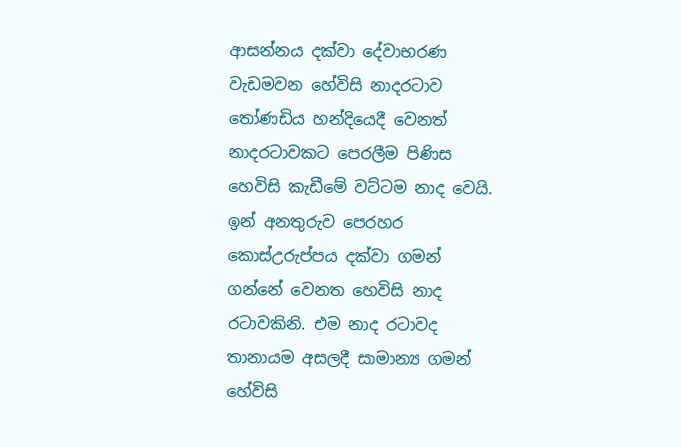ආසන්නය දක්වා දේවාභරණ වැඩමවන හේවිසි නාදරටාව තෝණඩිය හන්දියෙදී වෙනත් නාදරටාවකට පෙරලීම පිණිස හෙවිසි කැඩීමේ වට්ටම නාද වෙයි. ඉන් අනතුරුව පෙරහර කොස්උරුප්පය දක්වා ගමන් ගන්නේ වෙනත හෙවිසි නාද රටාවකිනි. එම නාද රටාවද තානායම අසලදී සාමාන්‍ය ගමන් හේවිසි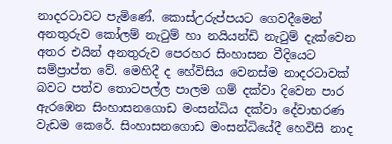නාදරටාවට පැමිණේ. කොස්උරුප්පයට ගෙවදීමෙන් අනතුරුව කෝලම් නැටුම් හා නයියන්ඩි නැටුම් දැක්වෙන අතර එයින් අනතුරුව පෙරහර සිංහාසන වීදියෙට සම්ප්‍රාප්ත වේ. මෙහිදී ද හේවිසිය වෙනස්ම නාදරටාවක් බවට පත්ව තොටපල්ල පාලම ගම් දක්වා දිවෙන පාර ඇරඹෙන සිංහාසනගොඩ මංසන්ධිය දක්වා දේවාභරණ වැඩම කෙරේ. සිංහාසනගොඩ මංසන්ධියේදී හෙවිසි නාද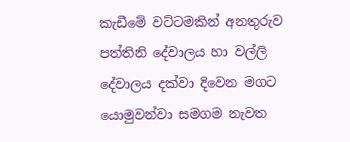කැඩීමේ වට්ටමකින් අනතුරුව පත්තිනි දේවාලය හා වල්ලි දේවාලය දක්වා දිවෙන මගට යොමුවන්වා සමගම නැවත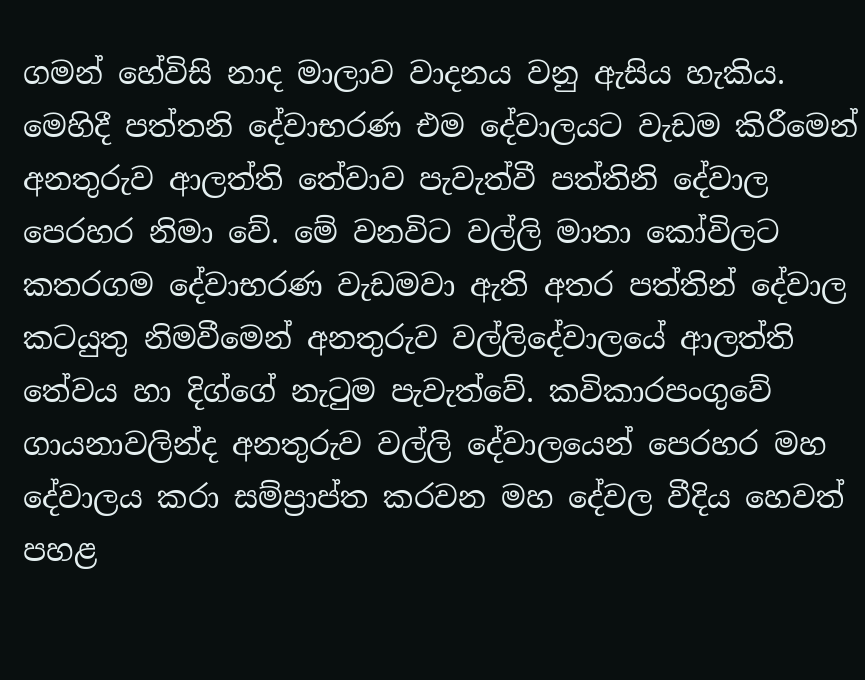ගමන් හේවිසි නාද මාලාව වාදනය වනු ඇසිය හැකිය. මෙහිදී පත්තනි දේවාභරණ එම දේවාලයට වැඩම කිරීමෙන් අනතුරුව ආලත්ති තේවාව පැවැත්වී පත්තිනි දේවාල පෙරහර නිමා වේ. මේ වනවිට වල්ලි මාතා කෝවිලට කතරගම දේවාභරණ වැඩමවා ඇති අතර පත්තින් දේවාල කටයුතු නිමවීමෙන් අනතුරුව වල්ලිදේවාලයේ ආලත්ති තේවය හා දිග්ගේ නැටුම පැවැත්වේ. කවිකාරපංගුවේ ගායනාවලින්ද අනතුරුව වල්ලි දේවාලයෙන් පෙරහර මහ දේවාලය කරා සම්ප්‍රාප්ත කරවන මහ දේවල වීදිය හෙවත් පහළ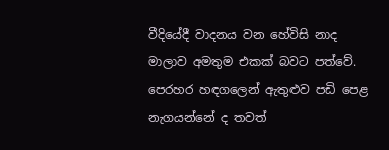වීදියේදී වාදනය වන හේවිසි නාද මාලාව අමතුම එකක් බවට පත්වේ. පෙරහර හඳගලෙන් ඇතුළුව පඩි පෙළ නැගයන්නේ ද තවත්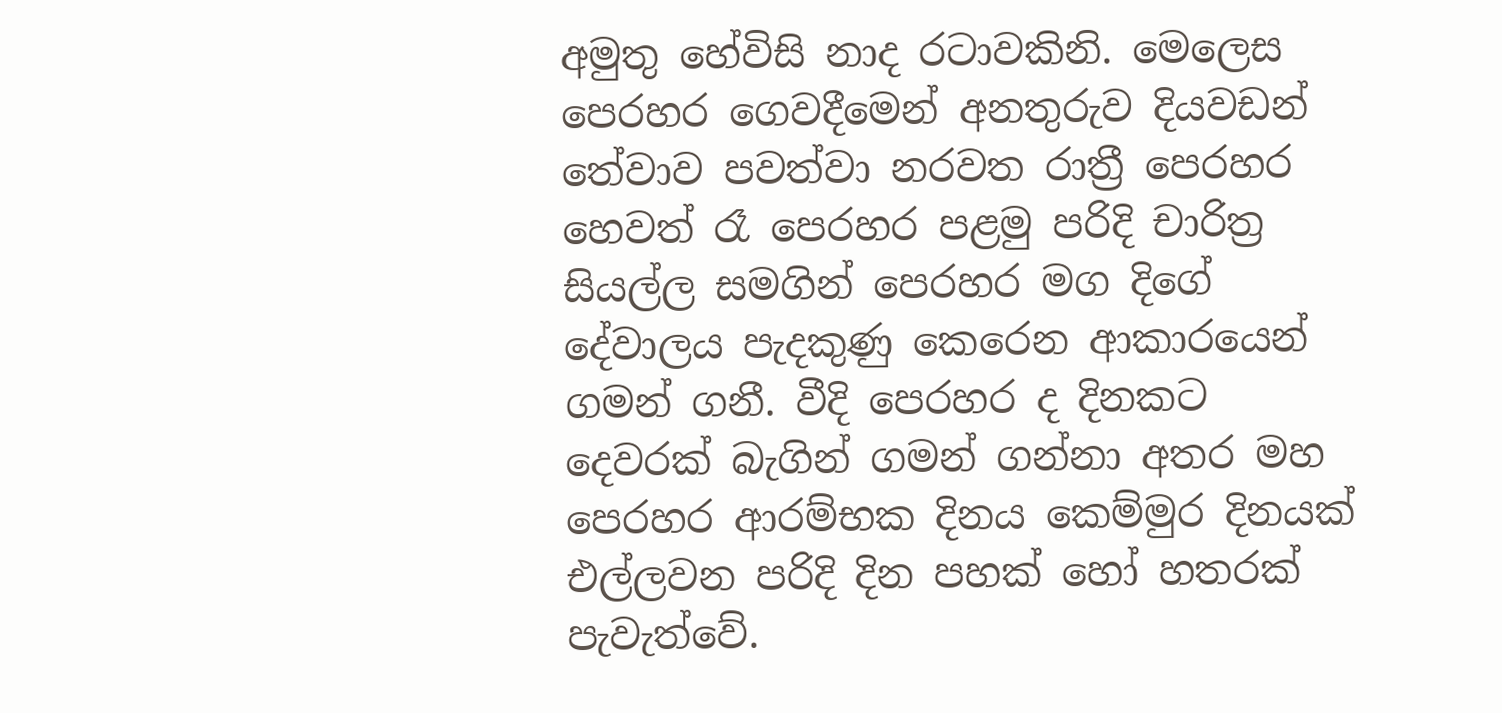අමුතු හේවිසි නාද රටාවකිනි. මෙලෙස පෙරහර ගෙවදීමෙන් අනතුරුව දියවඩන් තේවාව පවත්වා නරවත රාත්‍රී පෙරහර හෙවත් රෑ පෙරහර පළමු පරිදි චාරිත්‍ර සියල්ල සමගින් පෙරහර මග දිගේ දේවාලය පැදකුණු කෙරෙන ආකාරයෙන් ගමන් ගනී. වීදි පෙරහර ද දිනකට දෙවරක් බැගින් ගමන් ගන්නා අතර මහ පෙරහර ආරම්භක දිනය කෙම්මුර දිනයක් එල්ලවන පරිදි දින පහක් හෝ හතරක් පැවැත්වේ.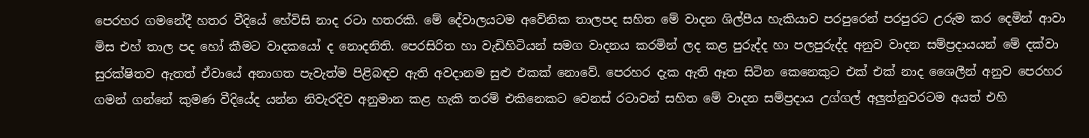පෙරහර ගමනේදී හතර වීදියේ හේවිසි නාද රටා හතරකි. මේ දේවාලයටම අවේනික තාලපද සහිත මේ වාදන ශිල්පීය හැකියාව පරපුරෙන් පරපුරට උරුම කර දෙමින් ආවා මිස එහ් තාල පද හෝ කීමට වාදකයෝ ද නොදනිති. පෙරසිරිත හා වැඩිහිටියන් සමග වාදනය කරමින් ලද කළ පුරුද්ද හා පලපුරුද්ද අනුව වාදන සම්ප්‍රදායයන් මේ දක්වා සුරක්ෂිතව ඇතත් ඒවායේ අනාගත පැවැත්ම පිළිබඳව ඇති අවදානම සුළු එකක් නොවේ. පෙරහර දැක ඇති ඈත සිටින කෙනෙකුට එක් එක් නාද ශෛලීන් අනුව පෙරහර ගමන් ගන්නේ කුමණ වීදියේද යන්න නිවැරදිව අනුමාන කළ හැකි තරම් එකිනෙකට වෙනස් රටාවන් සහිත මේ වාදන සම්ප්‍රදාය උග්ගල් අලුත්නුවරටම අයත් එහි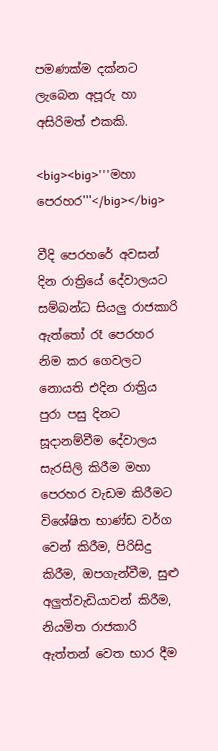පමණක්ම දක්නට ලැබෙන අපූරු හා අසිරිමත් එකකි.

<big><big>'''මහා පෙරහර'''</big></big>

වීදි පෙරහරේ අවසන් දින රාත්‍රියේ දේවාලයට සම්බන්ධ සියලු රාජකාරි ඇත්තෝ රෑ පෙරහර නිම කර ගෙවලට නොයති එදින රාත්‍රිය පුරා පසු දිනට සූදානම්වීම දේවාලය සැරසිලි කිරීම මහා පෙරහර වැඩම කිරීමට විශේෂිත භාණ්ඩ වර්ග වෙන් කිරීම, පිරිසිදු කිරීම, ඔපගැන්වීම, සුළු අලුත්වැඩියාවන් කිරීම, නියමිත රාජකාරි ඇත්තන් වෙත භාර දීම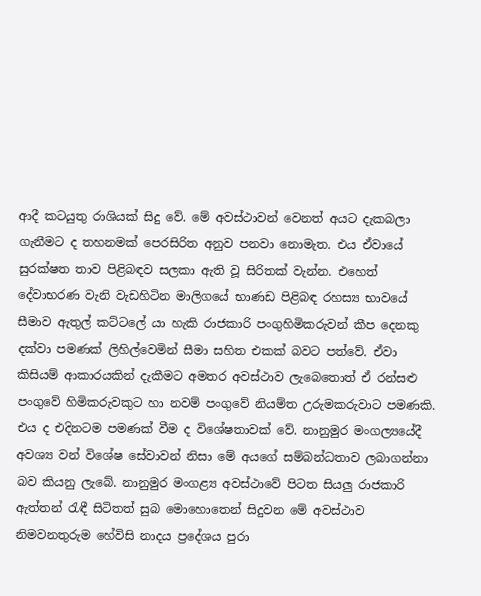ආදී කටයුතු රාශියක් සිදු වේ. මේ අවස්ථාවන් වෙනත් අයට දැකබලා ගැනීමට ද තහනමක් පෙරසිරිත අනුව පනවා නොමැත. එය ඒවායේ සුරක්ෂත තාව පිළිබඳව සලකා ඇති වූ සිරිතක් වැන්න. එහෙත් දේවාභරණ වැනි වැඩහිටින මාලිගයේ භාණඩ පිළිබඳ රහස්‍ය භාවයේ සීමාව ඇතුල් කට්ටලේ යා හැකි රාජකාරි පංගුහිමිකරුවන් කීප දෙනකු දක්වා පමණක් ලිහිල්වෙමින් සීමා සහිත එකක් බවට පත්වේ. ඒවා කිසියම් ආකාරයකින් දැකීමට අමතර අවස්ථාව ලැබෙතොත් ඒ රන්සළු පංගුවේ හිමිකරුවකුට හා නවම් පංගුවේ නියම්ත උරුමකරුවාට පමණකි. එය ද එදිනටම පමණක් වීම ද විශේෂතාවක් වේ. නානුමුර මංගල්‍යයේදී අවශ්‍ය වන් විශේෂ සේවාවන් නිසා මේ අයගේ සම්බන්ධතාව ලබාගන්නා බව කියනු ලැබේ. නානුමුර මංගළ්‍ය අවස්ථාවේ පිටත සියලු රාජකාරි ඇත්තන් රැඳී සිටිතත් සුබ මොහොතෙන් සිදුවන මේ අවස්ථාව නිමවනතුරුම හේවිසි නාදය ප්‍රදේශය පුරා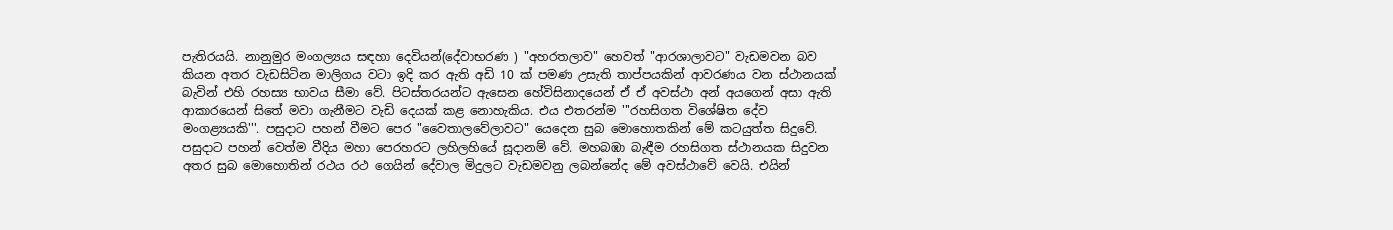පැතිරයයි. නානුමුර මංගල්‍යය සඳහා දෙවියන්(දේවාභරණ ) "අහරතලාව" හෙවත් "ආරශාලාවට" වැඩමවන බව කියන අතර වැඩසිටින මාලිගය වටා ඉදි කර ඇති අඩි 10 ක් පමණ උසැති තාප්පයකින් ආවරණය වන ස්ථානයක් බැවින් එහි රහස්‍ය භාවය සීමා වේ. පිටස්තරයන්ට ඇසෙන හේවිසිනාදයෙන් ඒ ඒ අවස්ථා අන් අයගෙන් අසා ඇති ආකාරයෙන් සිතේ මවා ගැනීමට වැඩි දෙයක් කළ නොහැකිය. එය එතරන්ම '''රහසිගත විශේෂිත දේව මංගළ්‍යයකි'''. පසුදාට පහන් වීමට පෙර "වෛතාලවේලාවට" යෙදෙන සුබ මොහොතකින් මේ කටයුත්ත සිදුවේ.
පසුදාට පහන් වෙත්ම වීදිය මහා පෙරහරට ලහිලහියේ සූදානම් වේ. මහබඹා බැඳීම රහසිගත ස්ථානයක සිදුවන අතර සුබ මොහොතින් රථය රථ ගෙයින් දේවාල මිදුලට වැඩමවනු ලබන්නේද මේ අවස්ථාවේ වෙයි. එයින්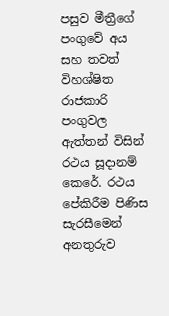පසුව මීත්‍රීගේ පංගුවේ අය සහ තවත් විහශ්ෂිත රාජකාරි පංගුවල ඇත්තන් විසින් රථය සූදානම් කෙරේ. රථය පේකිරීම පිණිස සැරසීමෙන් අනතුරුව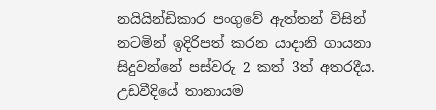නයියින්ඩිකාර පංගුවේ ඇත්තන් විසින් නටමින් ඉදිරිපත් කරන යාදානි ගායනා සිදුවන්නේ පස්වරු ‍2 කත් 3ත් අතරදීය. උඩවීදියේ ‍තානායම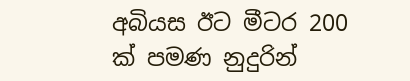අබියස ඊට මීටර 200 ක් පමණ නුදුරින්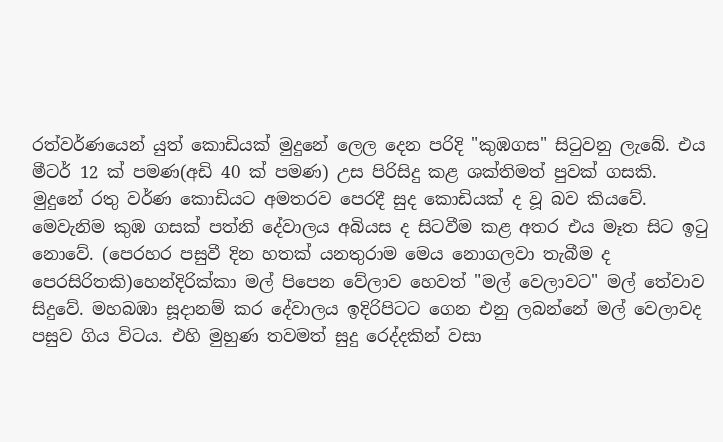රත්වර්ණයෙන් යුත් කොඩියක් මුදුනේ ලෙල දෙන පරිදි "කුඹගස" සිටුවනු ලැබේ. එය මීටර් 12 ක් පමණ(අඩි 40 ක් පමණ) උස පිරිසිදු කළ ශක්තිමත් පුවක් ගසකි. මුදුනේ රතු වර්ණ කොඩියට අමතරව පෙරදී සුද කොඩියක් ද වූ බව කියවේ. මෙවැනිම කුඹ ගසක් පත්නි දේවාලය අබියස ද සිටවීම කළ අතර එය මෑත සිට ඉටු නොවේ. (පෙරහර පසුවී දින හතක් යනතුරාම මෙය නොගලවා තැබීම ද පෙරසිරිතකි)හෙන්දිරික්කා මල් පිපෙන වේලාව හෙවත් "මල් වෙලාවට" මල් තේවාව සිදුවේ. මහබඹා සූදානම් කර දේවාලය ඉදිරිපිටට ගෙන එනු ලබන්නේ මල් වෙලාවද පසුව ගිය විටය. එහි මුහුණ තවමත් සුදු රෙද්දකින් වසා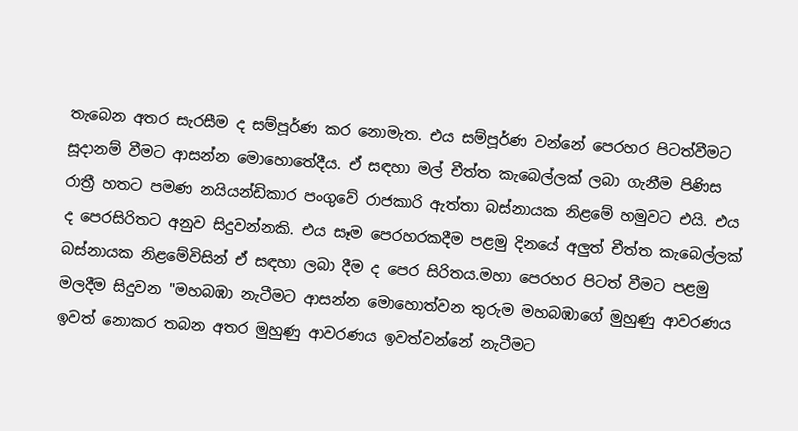තැබෙන අතර සැරසීම ද සම්පූර්ණ කර නොමැත. එය සම්පූර්ණ වන්නේ පෙරහර පිටත්වීමට සූදානම් වීමට ආසන්න මොහොතේදීය. ඒ සඳහා මල් චීත්ත කැබෙල්ලක් ලබා ගැනීම පිණිස රාත්‍රී හතට පමණ නයියන්ඩිකාර පංගුවේ රාජකාරි ඇත්තා බස්නායක නිළමේ හමුවට එයි. එය ද පෙරසිරිතට අනුව සිදුවන්නකි. එය සෑම පෙරහරකදීම පළමු දිනයේ අලුත් චීත්ත කැබෙල්ලක් බස්නායක නිළමේවිසින් ඒ සඳහා ලබා දීම ද පෙර සිරිතය.මහා පෙරහර පිටත් වීමට පළමු මලදීම සිදුවන "මහබඹා නැටීමට ආසන්න මොහොත්වන තුරුම මහබඹාගේ මුහුණු ආවරණය ඉවත් නොකර තබන අතර මුහුණු ආවරණය ඉවත්වන්නේ නැටීමට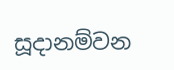සූදානම්වන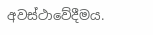අවස්ථාවේදීමය.